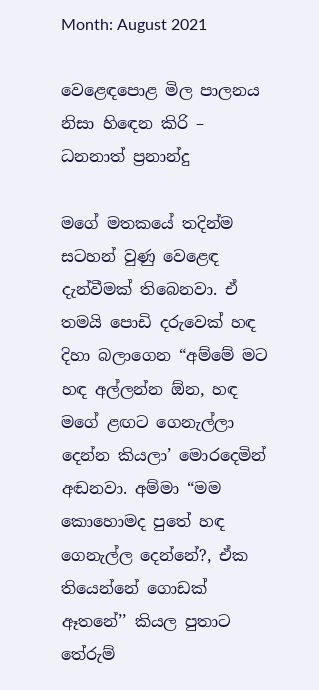Month: August 2021

වෙළෙඳපොළ මිල පාලනය නිසා හිඳෙන කිරි – ධනනාත් ප්‍රනාන්දු

මගේ මතකයේ තදින්ම සටහන් වුණු වෙළෙඳ දැන්වීමක් තිබෙනවා. ඒ තමයි පොඩි දරුවෙක් හඳ දිහා බලාගෙන “අම්මේ මට හඳ අල්ලන්න ඕන, හඳ මගේ ළඟට ගෙනැල්ලා දෙන්න කියලා’ මොරදෙමින් අඬනවා. අම්මා “මම කොහොමද පුතේ හඳ ගෙනැල්ල දෙන්නේ?, ඒක තියෙන්නේ ගොඩක් ඈතනේ’’ කියල පුතාට තේරුම්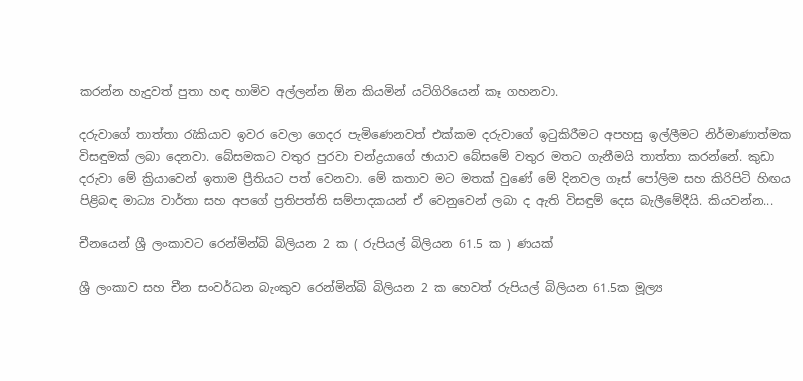කරන්න හැදුවත් පුතා හඳ හාමිව අල්ලන්න ඕන කියමින් යටිගිරියෙන් කෑ ගහනවා.

දරුවාගේ තාත්තා රැකියාව ඉවර වෙලා ගෙදර පැමිණෙනවත් එක්කම දරුවාගේ ඉටුකිරීමට අපහසු ඉල්ලීමට නිර්මාණාත්මක විසඳුමක් ලබා දෙනවා. බේසමකට වතුර පුරවා චන්ද්‍රයාගේ ඡායාව බේසමේ වතුර මතට ගැනීමයි තාත්තා කරන්නේ. කුඩා දරුවා මේ ක්‍රියාවෙන් ඉතාම ප්‍රීතියට පත් වෙනවා. මේ කතාව මට මතක් වුණේ මේ දිනවල ගෑස් පෝලිම සහ කිරිපිටි හිඟය පිළිබඳ මාධ්‍ය වාර්තා සහ අපගේ ප්‍රතිපත්ති සම්පාදකයන් ඒ වෙනුවෙන් ලබා ද ඇති විසඳුම් දෙස බැලීමේදීයි. කියවන්න...

චීනයෙන් ශ්‍රී ලංකාවට රෙන්මින්බි බිලියන 2 ක ( රුපියල් බිලියන 61.5 ක ) ණයක්

ශ්‍රී ලංකාව සහ චීන සංවර්ධන බැංකුව රෙන්මින්බි බිලියන 2 ක හෙවත් රුපියල් බිලියන 61.5ක මූල්‍ය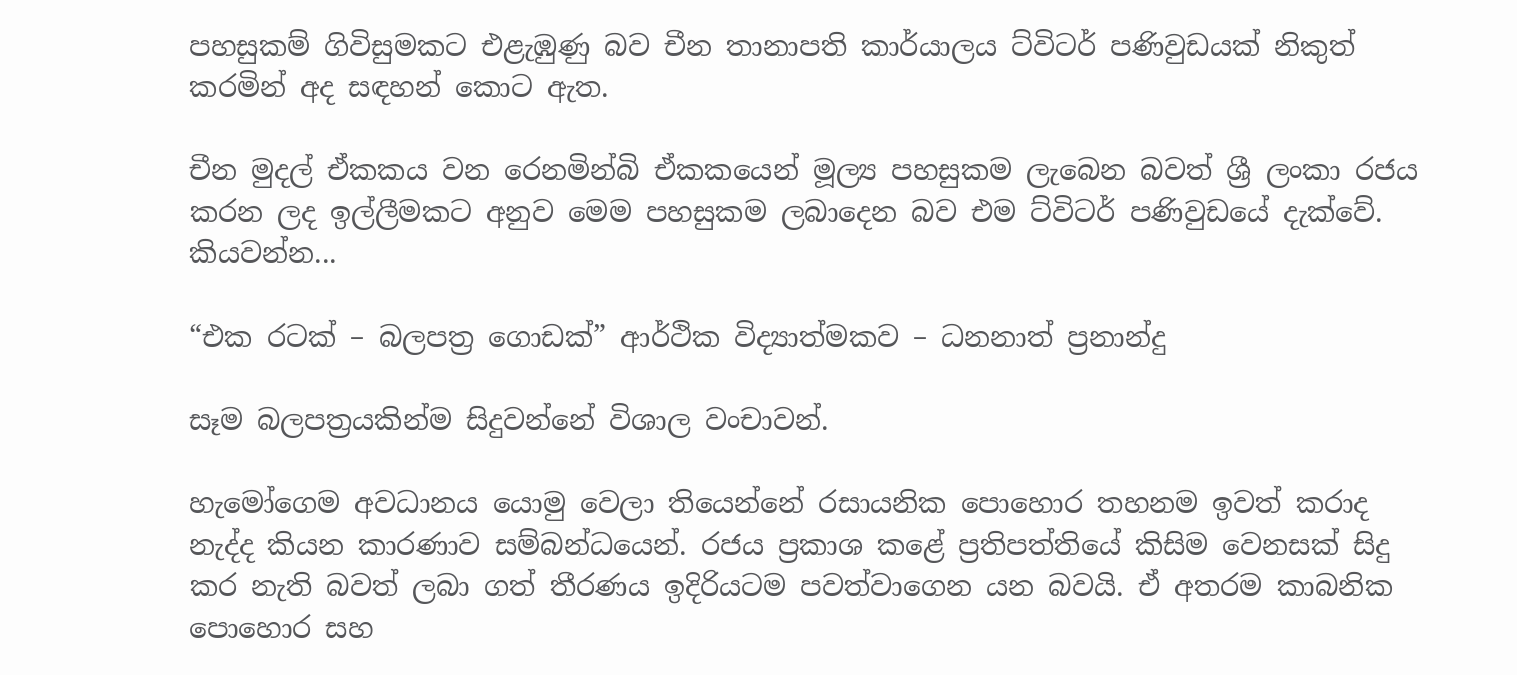පහසුකම් ගිවිසුමකට එළැඹුණු බව චීන තානාපති කාර්යාලය ට්විටර් පණිවුඩයක් නිකුත් කරමින් අද සඳහන් කොට ඇත.

චීන මුදල් ඒකකය වන රෙනමින්බි ඒකකයෙන් මූල්‍ය පහසුකම ලැබෙන බවත් ශ්‍රී ලංකා රජය කරන ලද ඉල්ලීමකට අනුව මෙම පහසුකම ලබාදෙන බව එම ට්විටර් පණිවුඩයේ දැක්වේ. කියවන්න...

“එක රටක් – බලපත්‍ර ගොඩක්” ආර්ථික විද්‍යාත්මකව – ධනනාත් ප්‍රනාන්දු

සෑම බලපත්‍රයකින්ම සිදුවන්නේ විශාල වංචාවන්.

හැමෝගෙම අවධානය යොමු වෙලා තියෙන්නේ රසායනික පොහොර තහනම ඉවත් කරාද නැද්ද කියන කාරණාව සම්බන්ධයෙන්. රජය ප්‍රකාශ කළේ ප්‍රතිපත්තියේ කිසිම වෙනසක් සිදු කර නැති බවත් ලබා ගත් තීරණය ඉදිරියටම පවත්වාගෙන යන බවයි. ඒ අතරම කාබනික පොහොර සහ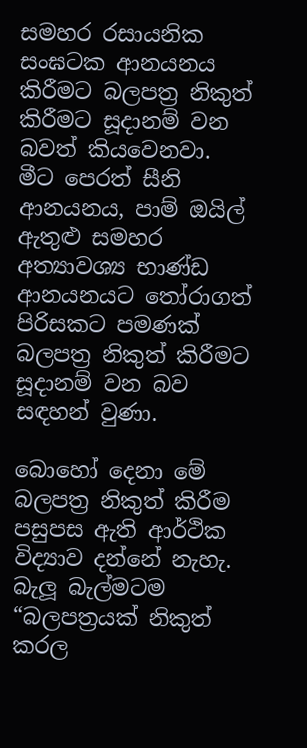සමහර රසායනික සංඝටක ආනයනය කිරීමට බලපත්‍ර නිකුත් කිරීමට සූදානම් වන බවත් කියවෙනවා. මීට පෙරත් සීනි ආනයනය, පාම් ඔයිල් ඇතුළු සමහර අත්‍යාවශ්‍ය භාණ්ඩ ආනයනයට තෝරාගත් පිරිසකට පමණක් බලපත්‍ර නිකුත් කිරීමට සූදානම් වන බව සඳහන් වුණා.

බොහෝ දෙනා මේ බලපත්‍ර නිකුත් කිරීම පසුපස ඇති ආර්ථික විද්‍යාව දන්නේ නැහැ. බැලූ බැල්මටම “බලපත්‍රයක් නිකුත් කරල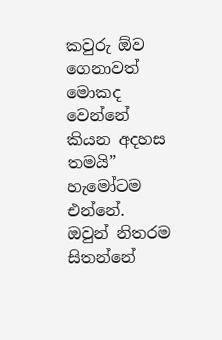කවුරු ඕව ගෙනාවත් මොකද වෙන්නේ කියන අදහස තමයි” හැමෝටම එන්නේ. ඔවුන් නිතරම සිතන්නේ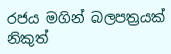රජය මගින් බලපත්‍රයක් නිකුත්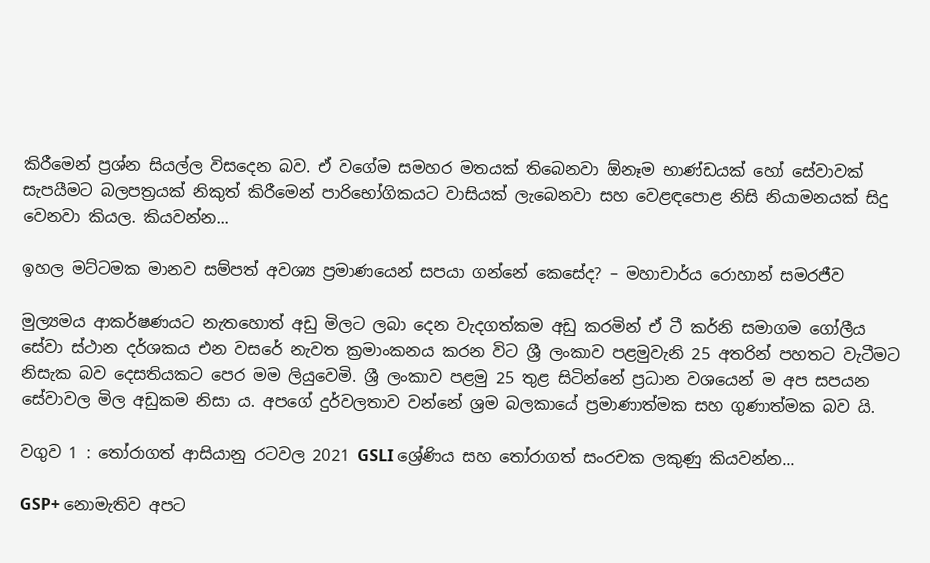කිරීමෙන් ප්‍රශ්න සියල්ල විසදෙන බව. ඒ වගේම සමහර මතයක් තිබෙනවා ඕනෑම භාණ්ඩයක් හෝ සේවාවක් සැපයීමට බලපත්‍රයක් නිකුත් කිරීමෙන් පාරිභෝගිකයට වාසියක් ලැබෙනවා සහ වෙළඳපොළ නිසි නියාමනයක් සිදු වෙනවා කියල. කියවන්න...

ඉහල මට්ටමක මානව සම්පත් අවශ්‍ය ප්‍රමාණයෙන් සපයා ගන්නේ කෙසේද? – මහාචාර්ය රොහාන් සමරජීව

මුල්‍යමය ආකර්ෂණයට නැතහොත් අඩු මිලට ලබා දෙන වැදගත්කම අඩු කරමින් ඒ ටී කර්නි සමාගම ගෝලීය සේවා ස්ථාන දර්ශකය එන වසරේ නැවත ක්‍රමාංකනය කරන විට ශ්‍රී ලංකාව පළමුවැනි 25 අතරින් පහතට වැටීමට නිසැක බව දෙසතියකට පෙර මම ලියුවෙමි. ශ්‍රී ලංකාව පළමු 25 තුළ සිටින්නේ ප්‍රධාන වශයෙන් ම අප සපයන සේවාවල මිල අඩුකම නිසා ය. අපගේ දුර්වලතාව වන්නේ ශ්‍රම බලකායේ ප්‍රමාණාත්මක සහ ගුණාත්මක බව යි.

වගුව 1 : තෝරාගත් ආසියානු රටවල 2021 GSLI ශ්‍රේණිය සහ තෝරාගත් සංරචක ලකුණු කියවන්න...

GSP+ නොමැතිව අපට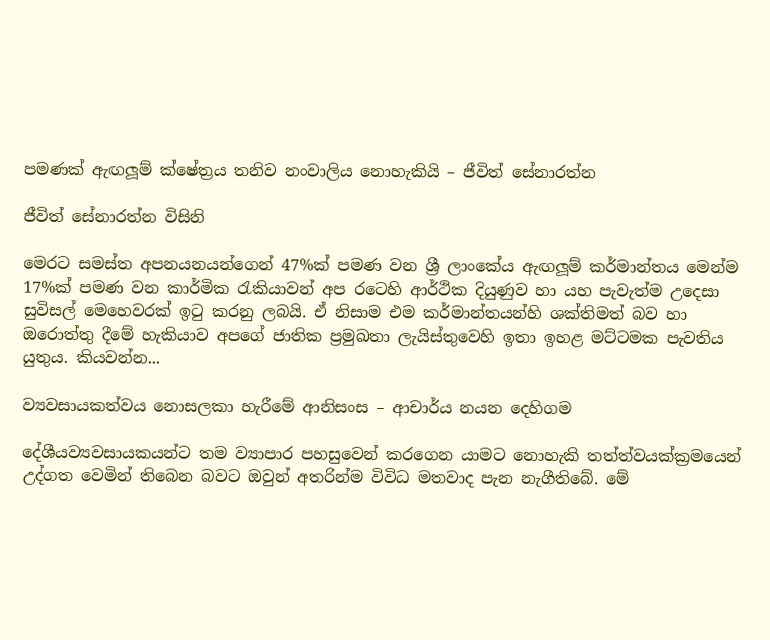පමණක් ඇඟලූම් ක්ෂේත්‍රය තනිව නංවාලිය නොහැකියි – ජීවිත් සේනාරත්න

ජීවිත් සේනාරත්න විසිනි

මෙරට සමස්ත අපනයනයන්ගෙන් 47%ක් පමණ වන ශ්‍රී ලාංකේය ඇඟලූම් කර්මාන්තය මෙන්ම 17%ක් පමණ වන කාර්මික රැකියාවන් අප රටෙහි ආර්ථික දියුණුව හා යහ පැවැත්ම උදෙසා සුවිසල් මෙහෙවරක් ඉටු කරනු ලබයි. ඒ නිසාම එම කර්මාන්තයන්හි ශක්තිමත් බව හා ඔරොත්තු දීමේ හැකියාව අපගේ ජාතික ප්‍රමුඛතා ලැයිස්තුවෙහි ඉතා ඉහළ මට්ටමක පැවතිය යුතුය. කියවන්න...

ව්‍යවසායකත්වය නොසලකා හැරීමේ ආනිසංස – ආචාර්ය නයන දෙහිගම

දේශීයව්‍යවසායකයන්ට තම ව්‍යාපාර පහසුවෙන් කරගෙන යාමට නොහැකි තත්ත්වයක්ක්‍රමයෙන් උද්ගත වෙමින් තිබෙන බවට ඔවුන් අතරින්ම විවිධ මතවාද පැන නැගීතිබේ. මේ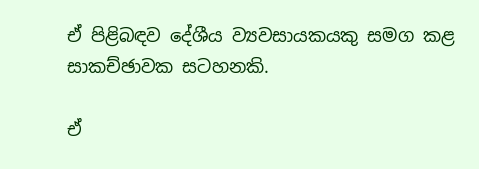ඒ පිළිබඳව දේශීය ව්‍යවසායකයකු සමග කළ සාකච්ඡාවක සටහනකි.

ඒ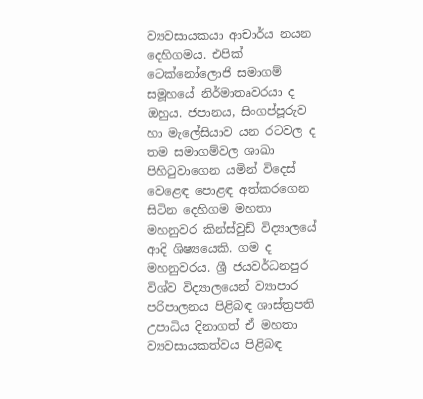ව්‍යවසායකයා ආචාර්ය නයන දෙහිගමය. එපික් ටෙක්නෝලොජි සමාගම් සමූහයේ නිර්මාතෘවරයා ද ඔහුය. ජපානය, සිංගප්පූරුව හා මැලේසියාව යන රටවල ද තම සමාගම්වල ශාඛා පිහිටුවාගෙන යමින් විදෙස් වෙළෙඳ පොළඳ අත්කරගෙන සිටින දෙහිගම මහතා මහනුවර කින්ස්වුඩ් විද්‍යාලයේ ආදි ශිෂ්‍යයෙකි. ගම ද මහනුවරය. ශ්‍රී ජයවර්ධනපුර විශ්ව විද්‍යාලයෙන් ව්‍යාපාර පරිපාලනය පිළිබඳ ශාස්ත්‍රපති උපාධිය දිනාගත් ඒ මහතා ව්‍යවසායකත්වය පිළිබඳ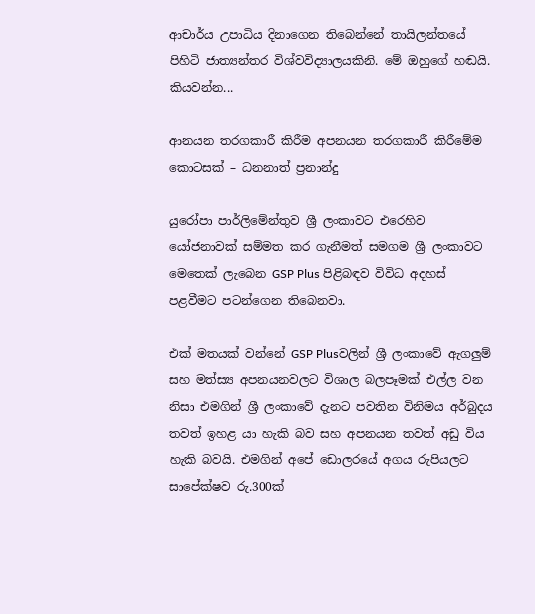ආචාර්ය උපාධිය දිනාගෙන තිබෙන්නේ තායිලන්තයේ පිහිටි ජාත්‍යන්තර විශ්වවිද්‍යාලයකිනි. මේ ඔහුගේ හඬයි. කියවන්න...

ආනයන තරගකාරී කිරීම අපනයන තරගකාරී කිරීමේම කොටසක් – ධනනාත් ප්‍රනාන්දු

යුරෝපා පාර්ලිමේන්තුව ශ්‍රී ලංකාවට එරෙහිව යෝජනාවක් සම්මත කර ගැනීමත් සමගම ශ්‍රී ලංකාවට මෙතෙක් ලැබෙන GSP Plus පිළිබඳව විවිධ අදහස් පළවීමට පටන්ගෙන තිබෙනවා.

එක් මතයක් වන්නේ GSP Plusවලින් ශ්‍රී ලංකාවේ ඇගලුම් සහ මත්ස්‍ය අපනයනවලට විශාල බලපෑමක් එල්ල වන නිසා එමගින් ශ්‍රී ලංකාවේ දැනට පවතින විනිමය අර්බුදය තවත් ඉහළ යා හැකි බව සහ අපනයන තවත් අඩු විය හැකි බවයි. එමගින් අපේ ඩොලරයේ අගය රුපියලට සාපේක්ෂව රු.300ක්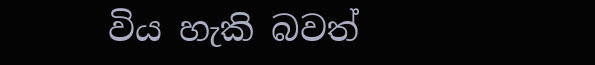විය හැකි බවත්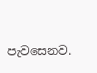පැව‍සෙනව.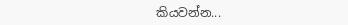කියවන්න...